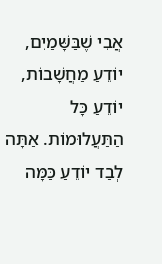אֲבִי שֶׁבַּשָּׁמַיִם, יוֹדֵעַ מַחֲשָׁבוֹת, יוֹדֵעַ כָּל הַתַּעֲלוּמוֹת. אַתָּה לְבַד יוֹדֵעַ כַּמָּה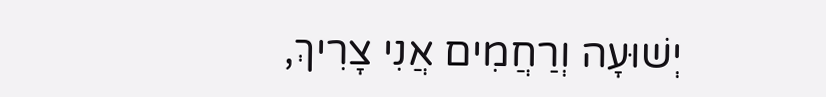יְשׁוּעָה וְרַחֲמִים אֲנִי צָרִיךְ,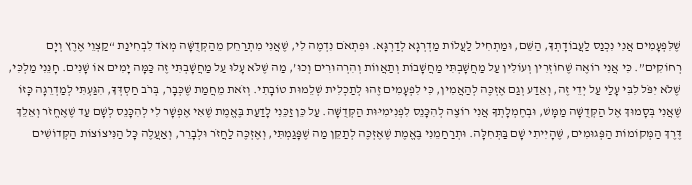שֶׁלִּפְעָמִים אֲנִי נִכְנַס לַעֲבוֹדָתְךָ, הַשֵּׁם, וּמַתְחִיל לַעֲלוֹת מַדְרְגָא לְדַרְגָּא. וּפִתְאֹם נִדְמֶה לִי, שֶׁאֲנִי מִתְרַחֵק מֵהַקְּדֻשָּׁה מְאֹד לִבְחִינַת “קַצְוֵי אֶרֶץ וְיָם רְחוֹקִים”. כִּי אֲנִי רוֹאֶה שֶׁחוֹזְרִין וְעוֹלִין עַל מַחֲשָׁבְתִּי מַחֲשָׁבוֹת וְתַאֲווֹת וְהִרְהוּרִים וְכוּ’, מַה שֶׁלֹּא עָלוּ עַל מַחֲשָׁבְתִּי זֶה כַּמָּה יָמִים אוֹ שָׁנִים. חָנֵּנִי מַלְכִּי, שֶׁלֹּא יִפֹּל לִבִּי עָלַי עַל יְדֵי זֶה, וְאֵדַע וְגַם אֶזְכֶּה לְהַאֲמִין, כִּי לִפְעָמִים זֶהוּ לְתַכְלִית שְׁלֵמוּת טוֹבָתִי. וְזֹאת מֵחֲמַת שֶׁכְּבָר, בְּרֹב חַסְדְּךָ, הִגַּעְתִּי לְמַדְרֵגָה כָּזוֹ שֶׁאֲנִי בְּסָמוּךְ אֶל הַקְּדֻשָּׁה מַמָּשׁ, וּבְחֶמְלָתְךָ אֲנִי רוֹצֶה לְהִכָּנֵס לִפְנִימִיּוּת הַקְּדֻשָּׁה. עַל כֵּן זַכֵּנִי לָדַעַת בֶּאֱמֶת שֶׁאִי אֶפְשָׁר לִי לְהִכָּנֵס לְשָׁם עַד שֶׁאֶחֱזֹר וְאֵלֵךְ דֶּרֶךְ הַמְּקוֹמוֹת הַפְּגוּמִים, שֶּׁהָיִיתִי שָׁם בַּתְּחִלָּה. וּתְרַחַמֵנִי בֶּאֱמֶת שֶׁאֶזְכֶּה לְתַקֵּן מַה שֶׁפָּגַמְתִּי, וְאֶזְכֶּה לַחֲזֹר וּלְבָרֵר, וְאַעֲלֶה כָּל הַנִּיצוֹצוֹת הַקְּדוֹשִׁים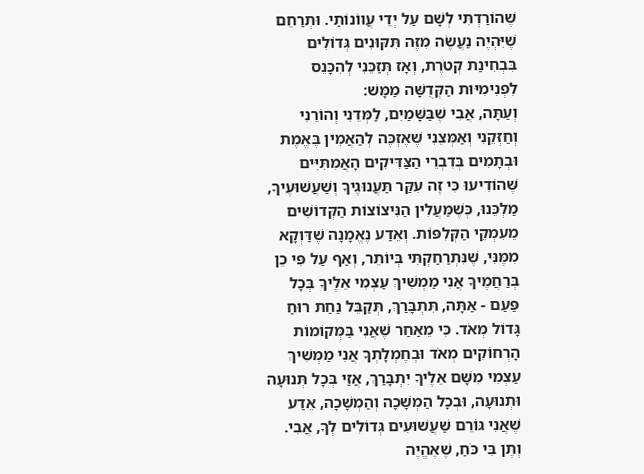שֶׁהוֹרַדְתִּי לְשָׁם עַל יְדֵי עֲווֹנוֹתַי. וּתְרַחֵם שֶׁיִּהְיֶה נַעֲשֶׂה מִזֶּה תִּקּוּנִים גְּדוֹלִים בִּבְחִינַת קְטֹרֶת, וְאָז תְּזַכֵּנִי לְהִכָּנֵס לִפְנִימִיּוּת הַקְּדֻשָּׁה מַמָּשׁ:
וְעַתָּה, אֲבִי שֶׁבַּשָּׁמַיִם, לַמְּדֵנִי וְהוֹרֵנִי וְחַזְּקֵנִי וְאַמְּצֵנִי שֶׁאֶזְכֶּה לְהַאֲמִין בֶּאֱמֶת וּבְתָמִים בְּדִבְרֵי הַצַּדִּיקִים הָאֲמִתִּיִּים שֶּׁהוֹדִיעוּ כִּי זֶה עִקַּר תַּעֲנוּגֶיךָ וְשַׁעֲשׁוּעֶיךָ, מַלְכֵּנוּ, כְּשֶׁמַּעֲלִין הַנִּיצוֹצוֹת הַקְּדוֹשִׁים מֵעִמְקֵי הַקְּלִפּוֹת. וְאֵדַע נֶאֱמָנָה שֶׁדַּוְקָא מִמֶּנִּי, שֶׁנִּתְרַחַקְתִּי בְּיוֹתֵר, וְאַף עַל פִּי כֵן בְּרַחֲמֶיךָ אֲנִי מַמְשִׁיךְ עַצְמִי אֵלֶיךָ בְּכָל פַּעַם - אַתָּה, תִּתְבָּרַךְ, תְּקַבֵּל נַחַת רוּחַ גָּדוֹל מְאֹד. כִּי מֵאַחַר שֶׁאֲנִי בַּמְּקוֹמוֹת הָרְחוֹקִים מְאֹד וּבְחֶמְלָתְךָ אֲנִי מַמְשִׁיךְ עַצְמִי מִשָּׁם אֵלֶיךָ יִתְבָּרַךְ, אֲזַי בְּכָל תְּנוּעָה וּתְנוּעָה, וּבְכָל הַמְשָׁכָה וְהַמְשָׁכָה, אֵדַע שֶׁאֲנִי גּוֹרֵם שַׁעֲשׁוּעִים גְּדוֹלִים לְךָ, אֲבִי. וְתֶן בִּי כֹּחַ, שֶׁאֶהֱיֶה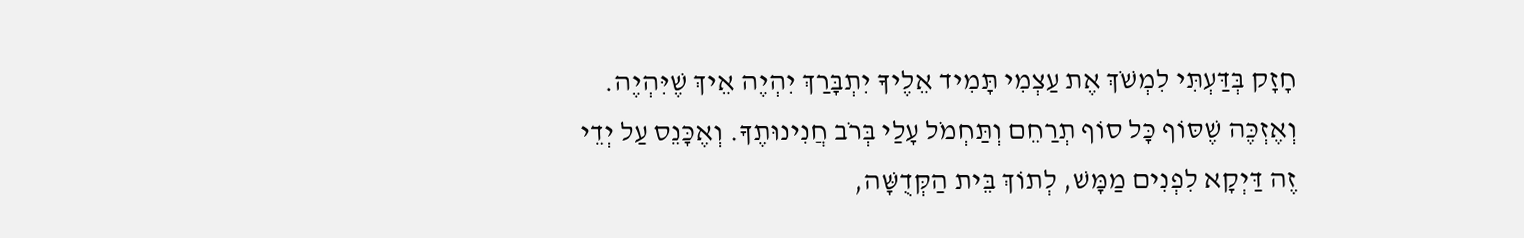חָזָק בְּדַּעְתִּי לִמְשֹׁךְ אֶת עַצְמִי תָּמִיד אֵלֶיךָ יִתְבָּרַךְ יִהְיֶה אֵיךְ שֶׁיִּהְיֶה. וְאֶזְכֶּה שֶׁסּוֹף כָּל סוֹף תְרַחֵם וְתַּחְמֹל עָלַי בְּרֹב חֲנִינוּתֶךָ. וְאֶכָּנֵס עַל יְדֵי זֶה דַּיְקָא לִפְנִים מַמָּשׁ, לְתוֹךְ בֵּית הַקְּדֻשָּׁה,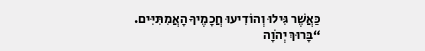כַּאֲשֶׁר גִּילוּ וְהוֹדִיעוּ חֲכָמֶיךָ הָאֲמִתִּיִּים. “בָּרוּךְ יְהֹוָה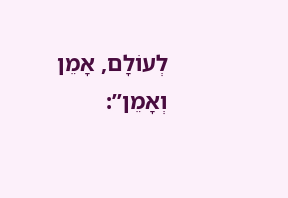לְעוֹלָם, אָמֵן וְאָמֵן”: